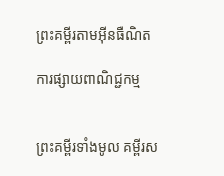ព្រះគម្ពីរតាមអ៊ីនធឺណិត

ការផ្សាយពាណិជ្ជកម្ម


ព្រះគម្ពីរទាំងមូល គម្ពីរស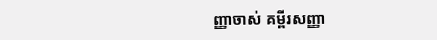ញ្ញាចាស់ គម្ពីរសញ្ញា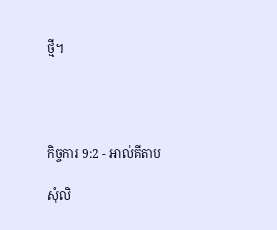ថ្មី។




កិច្ចការ 9:2 - អាល់គីតាប

សុំលិ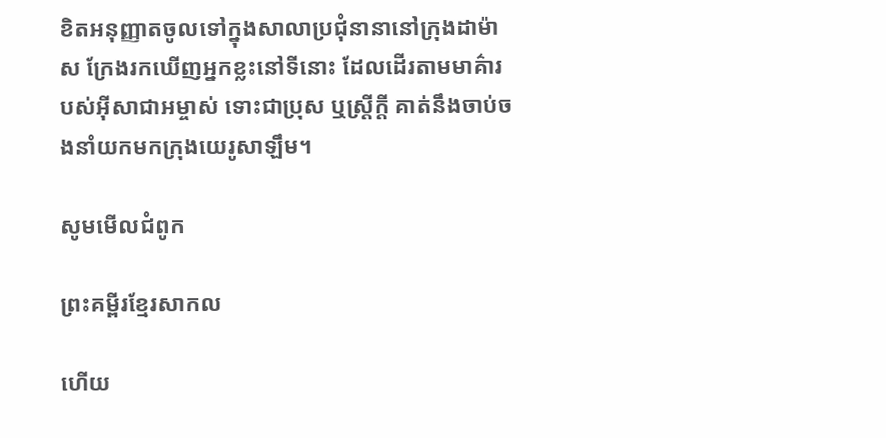ខិតអនុញ្ញាតចូលទៅក្នុងសាលាប្រជុំនានានៅក្រុងដាម៉ាស ក្រែងរកឃើញអ្នកខ្លះនៅទីនោះ ដែលដើរតាមមាគ៌ារបស់អ៊ីសា‌ជាអម្ចាស់ ទោះជាប្រុស ឬស្ដ្រីក្ដី គាត់នឹងចាប់ចងនាំយកមកក្រុងយេរូ‌សាឡឹម។

សូមមើលជំពូក

ព្រះគម្ពីរខ្មែរសាកល

ហើយ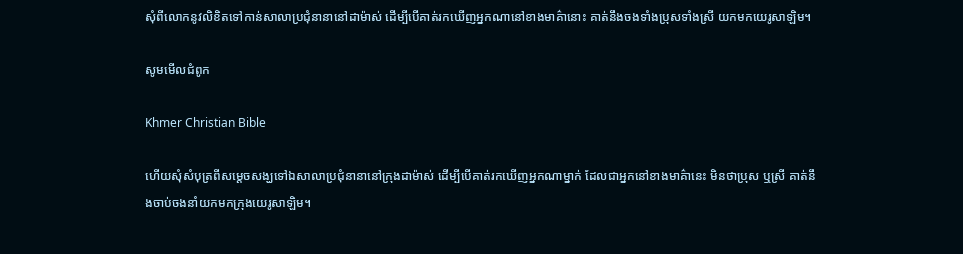សុំពីលោកនូវលិខិតទៅកាន់សាលាប្រជុំនានានៅដាម៉ាស់ ដើម្បីបើគាត់រកឃើញអ្នកណានៅខាងមាគ៌ានោះ គាត់នឹងចងទាំងប្រុសទាំងស្រី យកមកយេរូសាឡិម។

សូមមើលជំពូក

Khmer Christian Bible

ហើយសុំសំបុត្រពីសម្ដេចសង្ឃទៅឯសាលាប្រជុំនានានៅក្រុងដាម៉ាស់ ដើម្បីបើគាត់រកឃើញអ្នកណាម្នាក់ ដែលជាអ្នកនៅខាងមាគ៌ានេះ មិនថាប្រុស ឬស្រី គាត់នឹងចាប់ចងនាំយកមកក្រុងយេរូសាឡិម។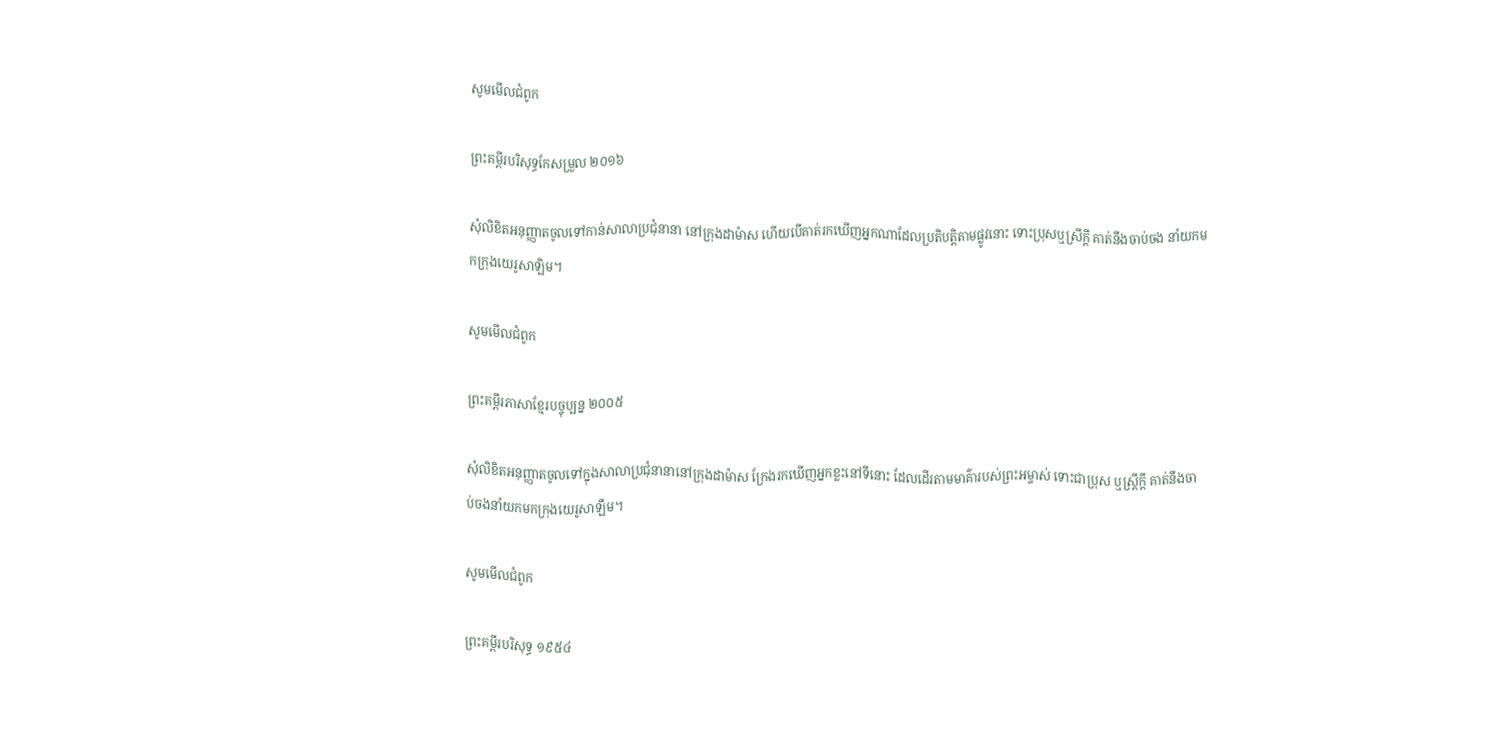សូមមើលជំពូក

ព្រះគម្ពីរបរិសុទ្ធកែសម្រួល ២០១៦

សុំលិខិតអនុញ្ញាតចូលទៅកាន់សាលាប្រជុំនានា នៅក្រុងដាម៉ាស ហើយបើគាត់រកឃើញអ្នកណាដែលប្រតិបត្តិតាមផ្លូវនោះ ទោះប្រុសឬស្រីក្តី គាត់នឹងចាប់ចង នាំយកមកក្រុងយេរូ‌សាឡិម។

សូមមើលជំពូក

ព្រះគម្ពីរភាសាខ្មែរបច្ចុប្បន្ន ២០០៥

សុំលិខិតអនុញ្ញាតចូលទៅក្នុងសាលាប្រជុំនានានៅក្រុងដាម៉ាស ក្រែងរកឃើញអ្នកខ្លះនៅទីនោះ ដែលដើរតាមមាគ៌ារបស់ព្រះ‌អម្ចាស់ ទោះជាប្រុស ឬស្ត្រីក្ដី គាត់នឹងចាប់ចងនាំយកមកក្រុងយេរូ‌សាឡឹម។

សូមមើលជំពូក

ព្រះគម្ពីរបរិសុទ្ធ ១៩៥៤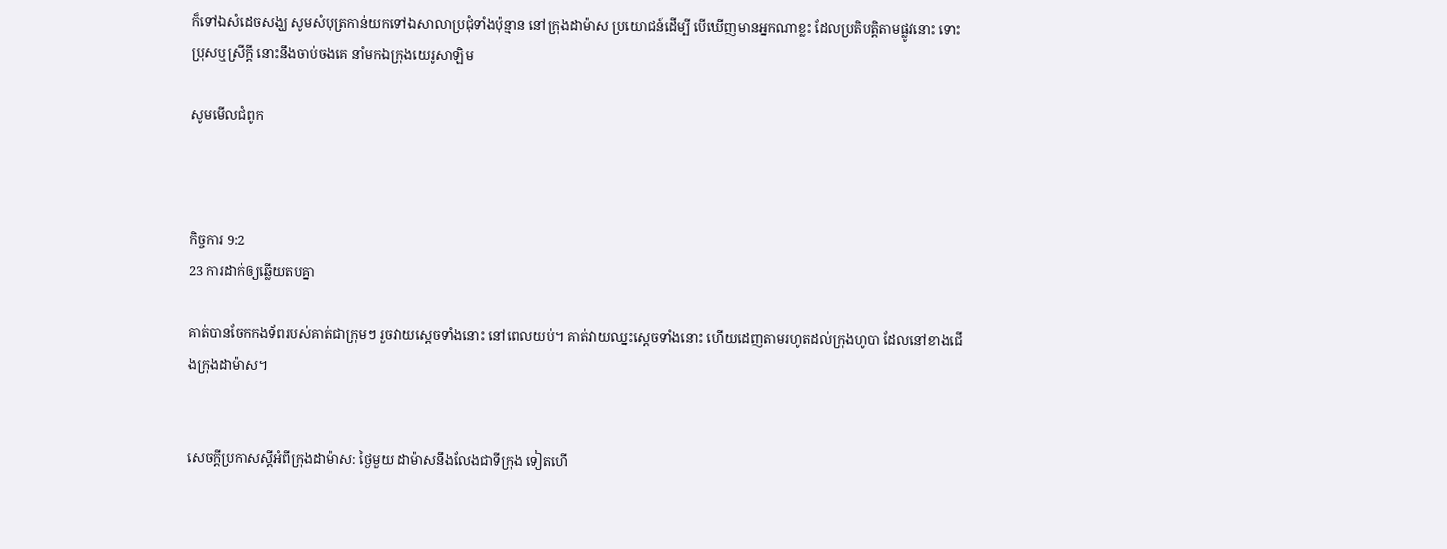ក៏ទៅឯសំដេចសង្ឃ សូមសំបុត្រកាន់យកទៅឯសាលាប្រជុំទាំងប៉ុន្មាន នៅក្រុងដាម៉ាស ប្រយោជន៍ដើម្បី បើឃើញមានអ្នកណាខ្លះ ដែលប្រតិ‌បត្តិតាមផ្លូវនោះ ទោះប្រុសឬស្រីក្តី នោះនឹងចាប់ចងគេ នាំមកឯក្រុងយេរូ‌សាឡិម

សូមមើលជំពូក



កិច្ចការ 9:2
23 ការដាក់ឲ្យឆ្លើយតបគ្នា

គាត់បានចែកកង‌ទ័ពរបស់គាត់ជាក្រុមៗ រួចវាយស្តេចទាំងនោះ នៅពេលយប់។ គាត់វាយឈ្នះស្តេចទាំងនោះ ហើយដេញតាមរហូតដល់ក្រុងហូបា ដែលនៅខាងជើងក្រុងដាម៉ាស។


សេចក្ដីប្រកាសស្តីអំពីក្រុងដាម៉ាស: ថ្ងៃមួយ ដាម៉ាសនឹងលែងជាទីក្រុង ទៀតហើ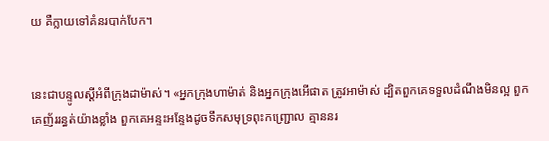យ គឺក្លាយទៅគំនរបាក់បែក។


នេះជាបន្ទូលស្ដីអំពីក្រុងដាម៉ាស់។ «អ្នកក្រុងហា‌ម៉ាត់ និងអ្នកក្រុងអើផាត ត្រូវអាម៉ាស់ ដ្បិតពួកគេទទួលដំណឹងមិនល្អ ពួកគេញ័ររន្ធត់យ៉ាងខ្លាំង ពួកគេអន្ទះ‌អន្ទែងដូចទឹកសមុទ្រពុះកញ្ជ្រោល គ្មាននរ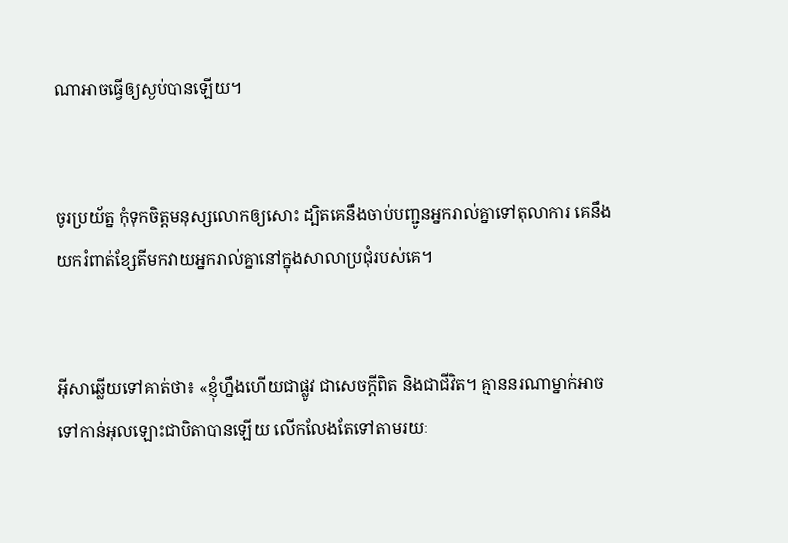ណាអាចធ្វើឲ្យស្ងប់បានឡើយ។


ចូរប្រយ័ត្ន កុំទុកចិត្ដមនុស្សលោកឲ្យសោះ ដ្បិតគេនឹងចាប់បញ្ជូនអ្នករាល់គ្នាទៅតុលាការ គេនឹងយករំពាត់ខ្សែ‌តីមកវាយអ្នករាល់គ្នានៅក្នុងសាលាប្រជុំរបស់គេ។


អ៊ីសាឆ្លើយទៅគាត់ថា៖ «ខ្ញុំហ្នឹងហើយជាផ្លូវ ជាសេចក្ដីពិត និងជាជីវិត។ គ្មាននរណាម្នាក់អាចទៅកាន់អុលឡោះជាបិតាបានឡើយ លើក‌លែងតែទៅតាមរយៈ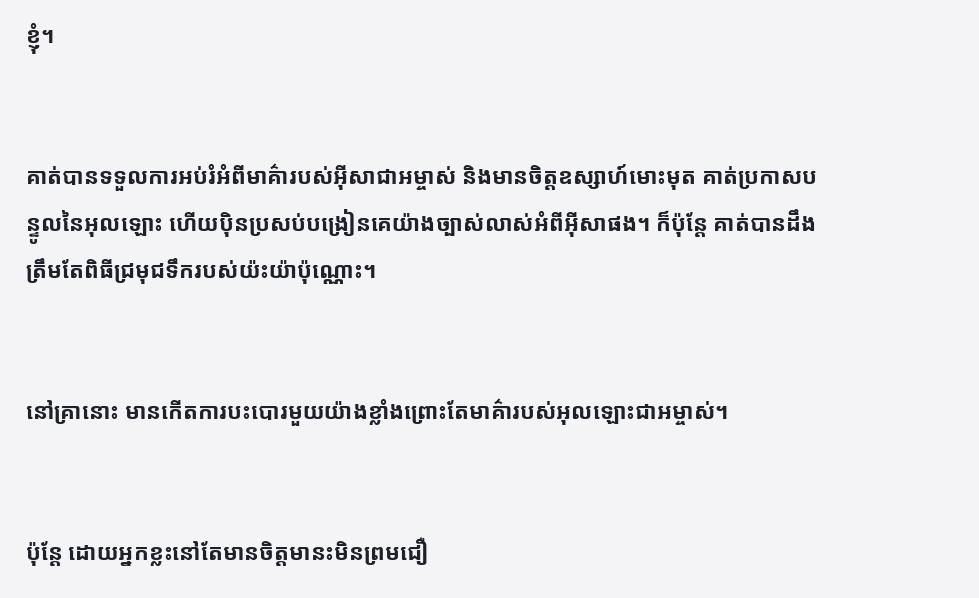ខ្ញុំ។


គាត់បានទទួលការអប់រំអំពីមាគ៌ារបស់អ៊ីសា‌ជាអម្ចាស់ និងមានចិត្ដឧស្សាហ៍មោះ‌មុត គាត់ប្រកាសបន្ទូលនៃអុលឡោះ ហើយប៉ិន‌ប្រសប់បង្រៀនគេយ៉ាងច្បាស់លាស់អំពីអ៊ីសាផង។ ក៏ប៉ុន្ដែ គាត់បានដឹងត្រឹមតែពិធីជ្រមុជទឹករបស់យ៉ះយ៉ាប៉ុណ្ណោះ។


នៅគ្រានោះ មានកើតការបះ‌បោរមួយយ៉ាងខ្លាំងព្រោះតែមាគ៌ារបស់អុលឡោះ‌ជាអម្ចាស់។


ប៉ុន្ដែ ដោយអ្នកខ្លះនៅតែមានចិត្ដមានះមិនព្រមជឿ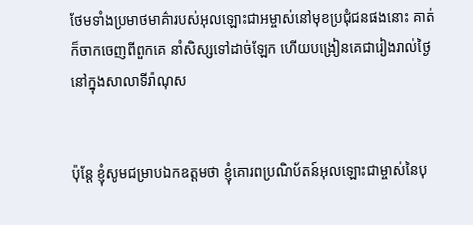ថែមទាំងប្រមាថមាគ៌ារបស់អុលឡោះ‌ជាអម្ចាស់នៅមុខប្រជុំជនផងនោះ គាត់ក៏ចាកចេញពីពួកគេ នាំសិស្សទៅដាច់ឡែក ហើយបង្រៀនគេជារៀងរាល់ថ្ងៃនៅក្នុងសាលាទីរ៉ា‌ណុស


ប៉ុន្ដែ ខ្ញុំសូមជម្រាបឯក‌ឧត្ដមថា ខ្ញុំគោរពប្រណិ‌ប័តន៍អុលឡោះជាម្ចាស់នៃបុ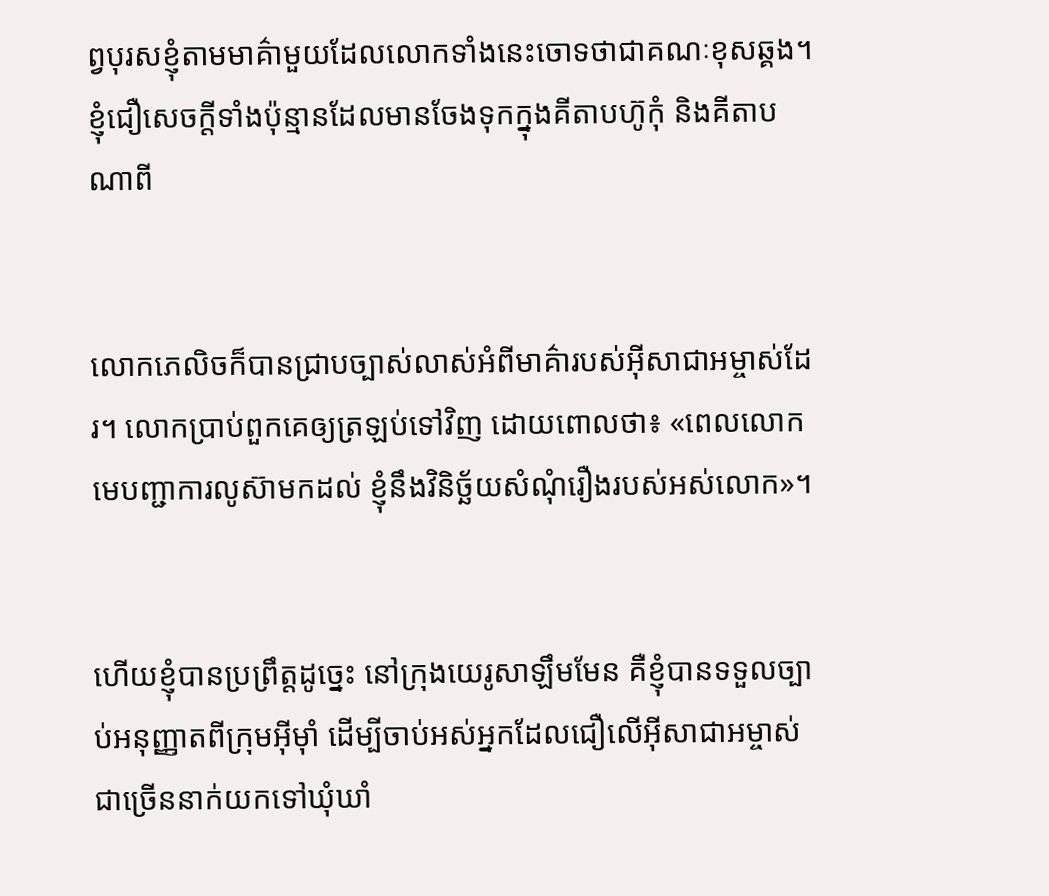ព្វ‌បុរសខ្ញុំតាមមាគ៌ាមួយដែលលោកទាំងនេះចោទថាជាគណៈខុសឆ្គង។ ខ្ញុំជឿសេចក្ដីទាំងប៉ុន្មានដែលមានចែងទុកក្នុងគីតាបហ៊ូកុំ និងគីតាបណាពី


លោកភេលិចក៏បានជ្រាបច្បាស់លាស់អំពីមាគ៌ារបស់អ៊ីសា‌ជាអម្ចាស់ដែរ។ លោកប្រាប់ពួកគេឲ្យត្រឡប់ទៅវិញ ដោយពោលថា៖ «ពេលលោកមេបញ្ជាការលូស៊ាមកដល់ ខ្ញុំនឹងវិនិច្ឆ័យសំណុំរឿងរបស់អស់លោក»។


ហើយខ្ញុំបានប្រព្រឹត្ដដូច្នេះ នៅក្រុងយេរូ‌សាឡឹមមែន គឺខ្ញុំបានទទួលច្បាប់អនុញ្ញាតពីក្រុមអ៊ីមុាំ ដើម្បីចាប់អស់អ្នកដែលជឿលើអ៊ីសា‌ជាអម្ចាស់ ជាច្រើននាក់យកទៅឃុំ‌ឃាំ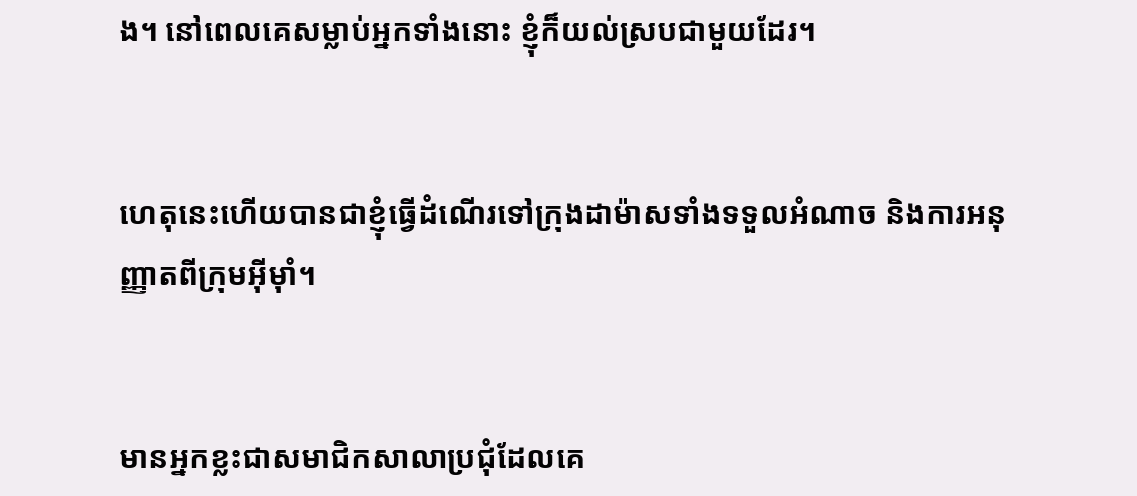ង។ នៅពេលគេសម្លាប់អ្នកទាំងនោះ ខ្ញុំក៏យល់ស្របជាមួយដែរ។


ហេតុនេះហើយបានជាខ្ញុំធ្វើដំណើរទៅក្រុងដាម៉ាសទាំងទទួលអំណាច និងការអនុញ្ញាតពីក្រុមអ៊ីមុាំ។


មានអ្នកខ្លះជាសមាជិកសាលាប្រជុំដែលគេ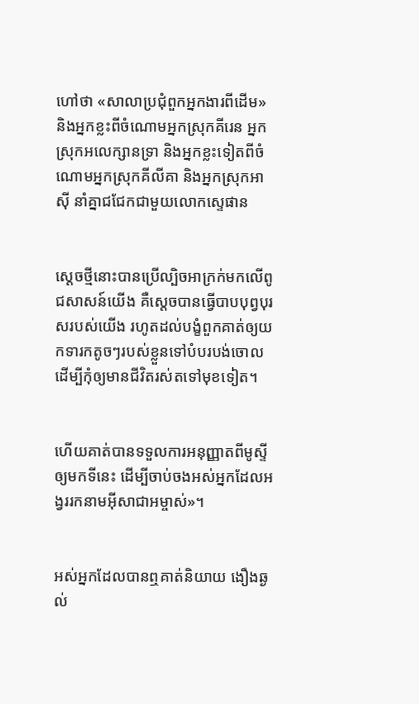ហៅថា «សាលាប្រជុំពួកអ្នកងារពីដើម» និងអ្នកខ្លះពីចំណោមអ្នកស្រុកគីរេន អ្នកស្រុកអលេ‌ក្សានទ្រា និងអ្នកខ្លះទៀតពីចំណោមអ្នកស្រុកគីលីគា និងអ្នកស្រុកអាស៊ី នាំគ្នាជជែកជាមួយលោកស្ទេផាន


ស្ដេចថ្មីនោះបានប្រើល្បិចអាក្រក់មកលើពូជសាសន៍យើង គឺស្តេចបានធ្វើបាបបុព្វ‌បុរសរបស់យើង រហូតដល់បង្ខំពួកគាត់ឲ្យយកទារកតូចៗរបស់ខ្លួនទៅបំបរបង់ចោល ដើម្បីកុំឲ្យមានជីវិតរស់តទៅមុខទៀត។


ហើយគាត់បានទទួលការអនុញ្ញាតពីមូស្ទីឲ្យមកទីនេះ ដើម្បីចាប់ចងអស់អ្នកដែលអង្វររកនាមអ៊ីសា‌ជាអម្ចាស់»។


អស់អ្នកដែលបានឮគាត់និយាយ ងឿង‌ឆ្ងល់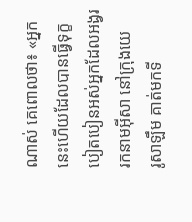ណាស់ គេពោលថា៖ «អ្នកនេះហើយដែលបានធ្វើទុក្ខបៀត‌បៀនអស់អ្នកដែលអង្វររកនាមអ៊ីសា នៅក្រុងយេរូ‌សាឡឹម គាត់មកទី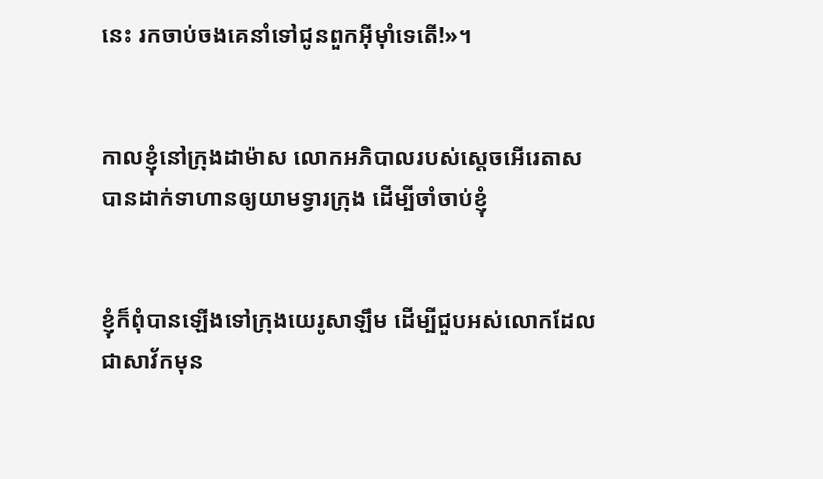នេះ រកចាប់ចងគេនាំទៅជូនពួកអ៊ីមុាំទេតើ!»។


កាលខ្ញុំនៅក្រុងដាម៉ាស លោកអភិបាលរបស់ស្ដេចអើរេ‌តាស បានដាក់ទាហានឲ្យយាមទ្វារក្រុង ដើម្បីចាំចាប់ខ្ញុំ


ខ្ញុំក៏ពុំបានឡើងទៅក្រុងយេរូ‌សាឡឹម ដើម្បីជួបអស់លោកដែលជាសាវ័កមុន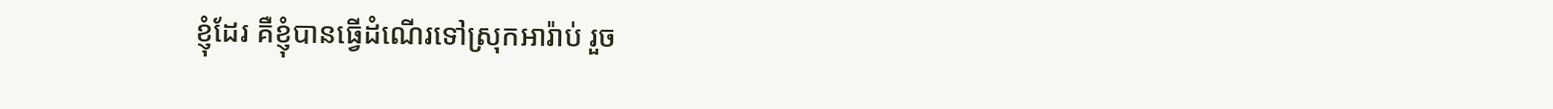ខ្ញុំដែរ គឺខ្ញុំបានធ្វើដំណើរទៅស្រុកអារ៉ាប់ រួច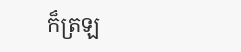ក៏ត្រឡ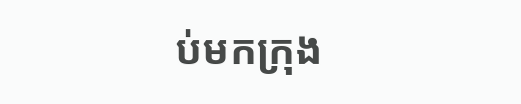ប់មកក្រុង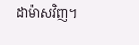ដាម៉ាសវិញ។